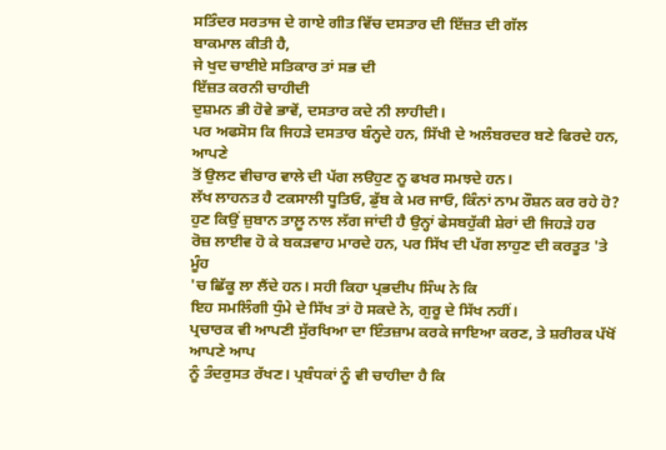ਸਤਿੰਦਰ ਸਰਤਾਜ ਦੇ ਗਾਏ ਗੀਤ ਵਿੱਚ ਦਸਤਾਰ ਦੀ ਇੱਜ਼ਤ ਦੀ ਗੱਲ
ਬਾਕਮਾਲ ਕੀਤੀ ਹੈ,
ਜੇ ਖੁਦ ਚਾਈਏ ਸਤਿਕਾਰ ਤਾਂ ਸਭ ਦੀ
ਇੱਜ਼ਤ ਕਰਨੀ ਚਾਹੀਦੀ
ਦੁਸ਼ਮਨ ਭੀ ਹੋਵੇ ਭਾਵੇਂ, ਦਸਤਾਰ ਕਦੇ ਨੀ ਲਾਹੀਦੀ।
ਪਰ ਅਫਸੋਸ ਕਿ ਜਿਹੜੇ ਦਸਤਾਰ ਬੰਨ੍ਹਦੇ ਹਨ, ਸਿੱਖੀ ਦੇ ਅਲੰਬਰਦਰ ਬਣੇ ਫਿਰਦੇ ਹਨ, ਆਪਣੇ
ਤੋਂ ਉਲਟ ਵੀਚਾਰ ਵਾਲੇ ਦੀ ਪੱਗ ਲੳਹੁਣ ਨੂ ਫਖਰ ਸਮਝਦੇ ਹਨ।
ਲੱਖ ਲਾਹਨਤ ਹੈ ਟਕਸਾਲੀ ਧੂਤਿਓ, ਡੁੱਬ ਕੇ ਮਰ ਜਾਓ, ਕਿੰਨਾਂ ਨਾਮ ਰੌਸ਼ਨ ਕਰ ਰਹੇ ਹੋ?
ਹੁਣ ਕਿਉਂ ਜ਼ੁਬਾਨ ਤਾਲ਼ੂ ਨਾਲ ਲੱਗ ਜਾਂਦੀ ਹੈ ਉਨ੍ਹਾਂ ਫੇਸਬਹੁੱਕੀ ਸ਼ੇਰਾਂ ਦੀ ਜਿਹੜੇ ਹਰ
ਰੋਜ਼ ਲਾਈਵ ਹੋ ਕੇ ਬਕੜਵਾਹ ਮਾਰਦੇ ਹਨ, ਪਰ ਸਿੱਖ ਦੀ ਪੱਗ ਲਾਹੁਣ ਦੀ ਕਰਤੂਤ 'ਤੇ ਮੂੰਹ
'ਚ ਛਿੱਕੂ ਲਾ ਲੈਂਦੇ ਹਨ। ਸਹੀ ਕਿਹਾ ਪ੍ਰਭਦੀਪ ਸਿੰਘ ਨੇ ਕਿ
ਇਹ ਸਮਲਿੰਗੀ ਧੁੰਮੇ ਦੇ ਸਿੱਖ ਤਾਂ ਹੋ ਸਕਦੇ ਨੇ, ਗੁਰੂ ਦੇ ਸਿੱਖ ਨਹੀਂ।
ਪ੍ਰਚਾਰਕ ਵੀ ਆਪਣੀ ਸੁੱਰਖਿਆ ਦਾ ਇੰਤਜ਼ਾਮ ਕਰਕੇ ਜਾਇਆ ਕਰਣ, ਤੇ ਸ਼ਰੀਰਕ ਪੱਖੋਂ ਆਪਣੇ ਆਪ
ਨੂੰ ਤੰਦਰੁਸਤ ਰੱਖਣ। ਪ੍ਰਬੰਧਕਾਂ ਨੂੰ ਵੀ ਚਾਹੀਦਾ ਹੈ ਕਿ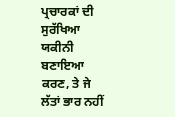ਪ੍ਰਚਾਰਕਾਂ ਦੀ ਸੁਰੱਖਿਆ
ਯਕੀਨੀ ਬਣਾਇਆ ਕਰਣ, ਤੇ ਜੇ ਲੱਤਾਂ ਭਾਰ ਨਹੀਂ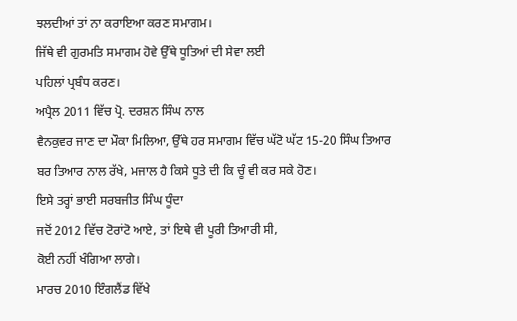ਝਲਦੀਆਂ ਤਾਂ ਨਾ ਕਰਾਇਆ ਕਰਣ ਸਮਾਗਮ।
ਜਿੱਥੇ ਵੀ ਗੁਰਮਤਿ ਸਮਾਗਮ ਹੋਵੇ ਉੱਥੇ ਧੂਤਿਆਂ ਦੀ ਸੇਵਾ ਲਈ
ਪਹਿਲਾਂ ਪ੍ਰਬੰਧ ਕਰਣ।
ਅਪ੍ਰੈਲ 2011 ਵਿੱਚ ਪ੍ਰੋ. ਦਰਸ਼ਨ ਸਿੰਘ ਨਾਲ
ਵੈਨਕੁਵਰ ਜਾਣ ਦਾ ਮੌਕਾ ਮਿਲਿਆ, ਉੱਥੇ ਹਰ ਸਮਾਗਮ ਵਿੱਚ ਘੱਟੋ ਘੱਟ 15-20 ਸਿੰਘ ਤਿਆਰ
ਬਰ ਤਿਆਰ ਨਾਲ ਰੱਖੇ, ਮਜਾਲ ਹੈ ਕਿਸੇ ਧੂਤੇ ਦੀ ਕਿ ਚੂੰ ਵੀ ਕਰ ਸਕੇ ਹੋਣ।
ਇਸੇ ਤਰ੍ਹਾਂ ਭਾਈ ਸਰਬਜੀਤ ਸਿੰਘ ਧੂੰਦਾ
ਜਦੋਂ 2012 ਵਿੱਚ ਟੋਰਾਂਟੋ ਆਏ, ਤਾਂ ਇਥੇ ਵੀ ਪੂਰੀ ਤਿਆਰੀ ਸੀ,
ਕੋਈ ਨਹੀਂ ਖੰਗਿਆ ਲਾਗੇ।
ਮਾਰਚ 2010 ਇੰਗਲੈਂਡ ਵਿੱਖੇ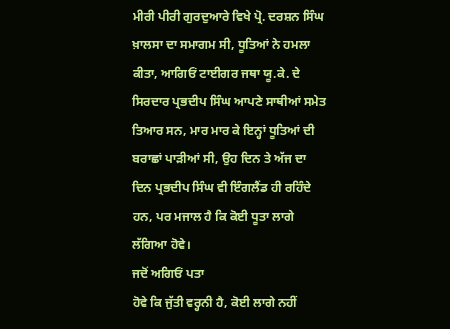ਮੀਰੀ ਪੀਰੀ ਗੁਰਦੁਆਰੇ ਵਿਖੇ ਪ੍ਰੋ. ਦਰਸ਼ਨ ਸਿੰਘ ਖ਼ਾਲਸਾ ਦਾ ਸਮਾਗਮ ਸੀ, ਧੂਤਿਆਂ ਨੇ ਹਮਲਾ
ਕੀਤਾ, ਆਗਿਓਂ ਟਾਈਗਰ ਜਥਾ ਯੂ.ਕੇ. ਦੇ ਸਿਰਦਾਰ ਪ੍ਰਭਦੀਪ ਸਿੰਘ ਆਪਣੇ ਸਾਥੀਆਂ ਸਮੇਤ
ਤਿਆਰ ਸਨ, ਮਾਰ ਮਾਰ ਕੇ ਇਨ੍ਹਾਂ ਧੂਤਿਆਂ ਦੀ ਬਰਾਛਾਂ ਪਾੜੀਆਂ ਸੀ, ਉਹ ਦਿਨ ਤੇ ਅੱਜ ਦਾ
ਦਿਨ ਪ੍ਰਭਦੀਪ ਸਿੰਘ ਵੀ ਇੰਗਲੈਂਡ ਹੀ ਰਹਿੰਦੇ ਹਨ, ਪਰ ਮਜਾਲ ਹੈ ਕਿ ਕੋਈ ਧੂਤਾ ਲਾਗੇ
ਲੱਗਿਆ ਹੋਵੇ।
ਜਦੋਂ ਅਗਿਓਂ ਪਤਾ
ਹੋਵੇ ਕਿ ਜੁੱਤੀ ਵਰ੍ਹਨੀ ਹੈ, ਕੋਈ ਲਾਗੇ ਨਹੀਂ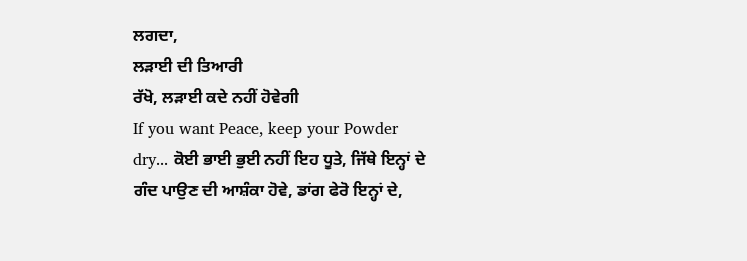ਲਗਦਾ,
ਲੜਾਈ ਦੀ ਤਿਆਰੀ
ਰੱਖੋ, ਲੜਾਈ ਕਦੇ ਨਹੀਂ ਹੋਵੇਗੀ
If you want Peace, keep your Powder
dry... ਕੋਈ ਭਾਈ ਭੁਈ ਨਹੀਂ ਇਹ ਧੂਤੇ, ਜਿੱਥੇ ਇਨ੍ਹਾਂ ਦੇ
ਗੰਦ ਪਾਉਣ ਦੀ ਆਸ਼ੰਕਾ ਹੋਵੇ, ਡਾਂਗ ਫੇਰੋ ਇਨ੍ਹਾਂ ਦੇ,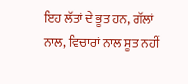ਇਹ ਲੱਤਾਂ ਦੇ ਭੂਤ ਹਨ, ਗੱਲਾਂ
ਨਾਲ, ਵਿਚਾਰਾਂ ਨਾਲ ਸੂਤ ਨਹੀਂ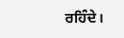ਰਹਿੰਦੇ।